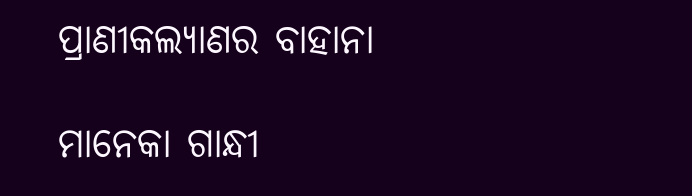ପ୍ରାଣୀକଲ୍ୟାଣର ବାହାନା

ମାନେକା ଗାନ୍ଧୀ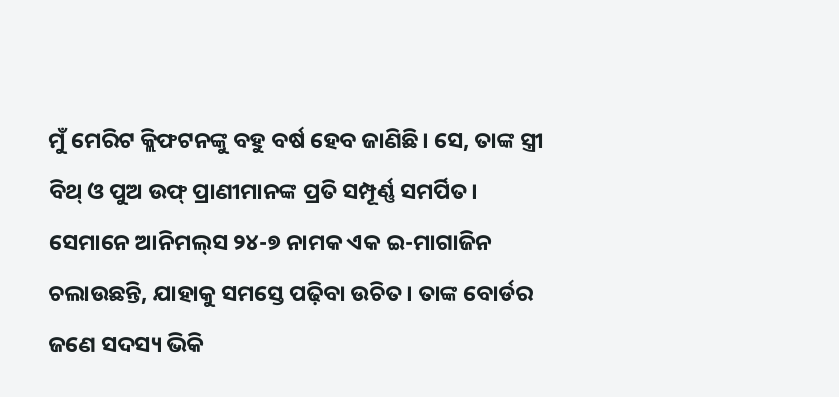ମୁଁ ମେରିଟ କ୍ଲିଫଟନଙ୍କୁ ବହୁ ବର୍ଷ ହେବ ଜାଣିଛି। ସେ, ତାଙ୍କ ସ୍ତ୍ରୀ ବିଥ୍‌ ଓ ପୁଅ ଉଫ୍‌ ପ୍ରାଣୀମାନଙ୍କ ପ୍ରତି ସମ୍ପୂର୍ଣ୍ଣ ସମର୍ପିତ। ସେମାନେ ଆନିମଲ୍‌ସ ୨୪-୭ ନାମକ ଏକ ଇ-ମାଗାଜିନ ଚଲାଉଛନ୍ତି, ଯାହାକୁ ସମସ୍ତେ ପଢ଼ିବା ଉଚିତ। ତାଙ୍କ ବୋର୍ଡର ଜଣେ ସଦସ୍ୟ ଭିକି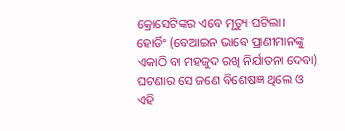କ୍ରୋସେଟିଙ୍କର ଏବେ ମୃତ୍ୟୁ ଘଟିଲା। ହୋର୍ଡିଂ (ବେଆଇନ ଭାବେ ପ୍ରାଣୀମାନଙ୍କୁ ଏକାଠି ବା ମହଜୁଦ ରଖି ନିର୍ଯାତନା ଦେବା) ଘଟଣାର ସେ ଜଣେ ବିଶେଷଜ୍ଞ ଥିଲେ ଓ ଏହି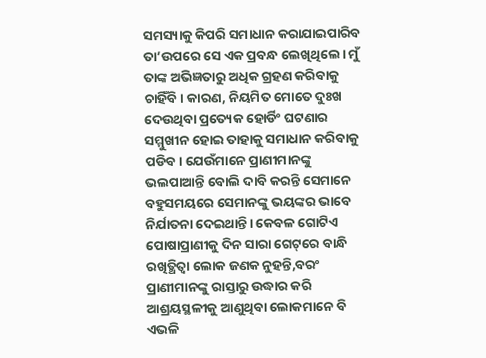ସମସ୍ୟାକୁ କିପରି ସମାଧାନ କରାଯାଇପାରିବ ତା’ଉପରେ ସେ ଏକ ପ୍ରବନ୍ଧ ଲେଖିଥିଲେ। ମୁଁ ତାଙ୍କ ଅଭିଜ୍ଞତାରୁ ଅଧିକ ଗ୍ରହଣ କରିବାକୁ ଚାହିଁବି। କାରଣ, ନିୟମିତ ମୋତେ ଦୁଃଖ ଦେଉଥିବା ପ୍ରତ୍ୟେକ ହୋର୍ଡିଂ ଘଟଣାର ସମ୍ମୁଖୀନ ହୋଇ ତାହାକୁ ସମାଧାନ କରିବାକୁ ପଡିବ। ଯେଉଁମାନେ ପ୍ରାଣୀମାନଙ୍କୁ ଭଲପାଆନ୍ତି ବୋଲି ଦାବି କରନ୍ତି ସେମାନେ ବହୁସମୟରେ ସେମାନଙ୍କୁ ଭୟଙ୍କର ଭାବେ ନିର୍ଯାତନା ଦେଇଥାନ୍ତି। କେବଳ ଗୋଟିଏ ପୋଷାପ୍ରାଣୀକୁ ଦିନ ସାରା ଗେଟ୍‌ରେ ବାନ୍ଧି ରଖିତ୍ଥିତ୍ବା ଲୋକ ଜଣକ ନୁହନ୍ତି,ବରଂ ପ୍ରାଣୀମାନଙ୍କୁ ରାସ୍ତାରୁ ଉଦ୍ଧାର କରି ଆଶ୍ରୟସ୍ଥଳୀକୁ ଆଣୁଥିବା ଲୋକମାନେ ବି ଏଭଳି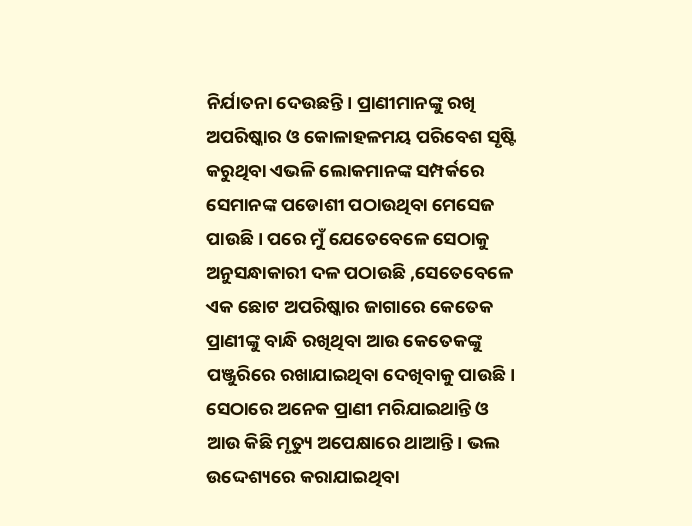ନିର୍ଯାତନା ଦେଉଛନ୍ତି। ପ୍ରାଣୀମାନଙ୍କୁ ରଖି ଅପରିଷ୍କାର ଓ କୋଳାହଳମୟ ପରିବେଶ ସୃଷ୍ଟି କରୁଥିବା ଏଭଳି ଲୋକମାନଙ୍କ ସମ୍ପର୍କରେ ସେମାନଙ୍କ ପଡୋଶୀ ପଠାଉଥିବା ମେସେଜ ପାଉଛି। ପରେ ମୁଁ ଯେତେବେଳେ ସେଠାକୁ ଅନୁସନ୍ଧାକାରୀ ଦଳ ପଠାଉଛି ,ସେତେବେଳେ ଏକ ଛୋଟ ଅପରିଷ୍କାର ଜାଗାରେ କେତେକ ପ୍ରାଣୀଙ୍କୁ ବାନ୍ଧି ରଖିଥିବା ଆଉ କେତେକଙ୍କୁ ପଞ୍ଜୁରିରେ ରଖାଯାଇଥିବା ଦେଖିବାକୁ ପାଉଛି। ସେଠାରେ ଅନେକ ପ୍ରାଣୀ ମରିଯାଇଥାନ୍ତି ଓ ଆଉ କିଛି ମୃତ୍ୟୁ ଅପେକ୍ଷାରେ ଥାଆନ୍ତି। ଭଲ ଉଦ୍ଦେଶ୍ୟରେ କରାଯାଇଥିବା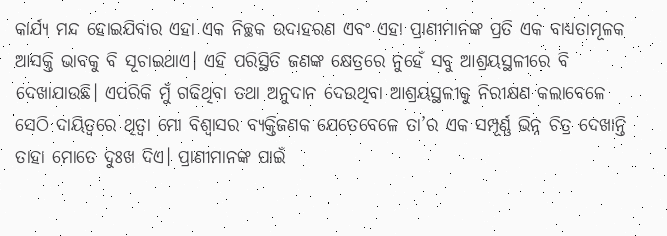କାର୍ଯ୍ୟ ମନ୍ଦ ହୋଇଯିବାର ଏହା ଏକ ନିଚ୍ଛକ ଉଦାହରଣ ଏବଂ ଏହା ପ୍ରାଣୀମାନଙ୍କ ପ୍ରତି ଏକ ବାଧ୍ୟତାମୂଳକ ଆସକ୍ତି ଭାବକୁ ବି ସୂଚାଇଥାଏ। ଏହି ପରିସ୍ଥିତି ଜଣଙ୍କ କ୍ଷେତ୍ରରେ ନୁହେଁ ସବୁ ଆଶ୍ରୟସ୍ଥଳୀରେ ବି ଦେଖାଯାଉଛି। ଏପରିକି ମୁଁ ଗଢିଥିବା ତଥା ଅନୁଦାନ ଦେଉଥିବା ଆଶ୍ରୟସ୍ଥଳୀକୁ ନିରୀକ୍ଷଣ କଲାବେଳେ ସେଠି ଦାୟିତ୍ୱରେ ଥିତ୍ବା ମୋ ବିଶ୍ୱାସର ବ୍ୟକ୍ତିଜଣକ ଯେତେବେଳେ ତା’ର ଏକ ସମ୍ପୂର୍ଣ୍ଣ ଭିନ୍ନ ଚିତ୍ର ଦେଖାନ୍ତି ତାହା ମୋତେ ଦୁଃଖ ଦିଏ। ପ୍ରାଣୀମାନଙ୍କ ପାଇଁ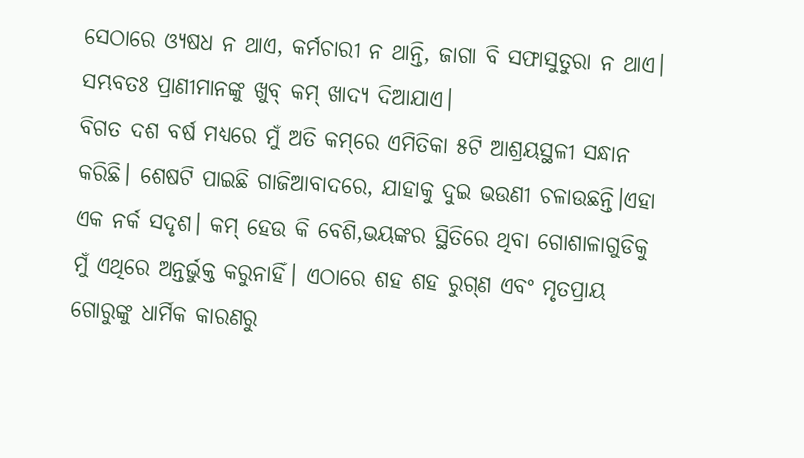ସେଠାରେ ଓ୍ୟଷଧ ନ ଥାଏ, କର୍ମଚାରୀ ନ ଥାନ୍ତି, ଜାଗା ବି ସଫାସୁତୁରା ନ ଥାଏ। ସମ୍ଭବତଃ ପ୍ରାଣୀମାନଙ୍କୁ ଖୁବ୍‌ କମ୍‌ ଖାଦ୍ୟ ଦିଆଯାଏ।
ବିଗତ ଦଶ ବର୍ଷ ମଧ୍ୟରେ ମୁଁ ଅତି କମ୍‌ରେ ଏମିତିକା ୫ଟି ଆଶ୍ରୟସ୍ଥଳୀ ସନ୍ଧାନ କରିଛି। ଶେଷଟି ପାଇଛି ଗାଜିଆବାଦରେ, ଯାହାକୁ ଦୁଇ ଭଉଣୀ ଚଳାଉଛନ୍ତି।ଏହା ଏକ ନର୍କ ସଦୃଶ। କମ୍‌ ହେଉ କି ବେଶି,ଭୟଙ୍କର ସ୍ଥିତିରେ ଥିବା ଗୋଶାଳାଗୁଡିକୁ ମୁଁ ଏଥିରେ ଅନ୍ତର୍ଭୁକ୍ତ କରୁନାହିଁ। ଏଠାରେ ଶହ ଶହ ରୁଗ୍‌ଣ ଏବଂ ମୃତପ୍ରାୟ ଗୋରୁଙ୍କୁ ଧାର୍ମିକ କାରଣରୁ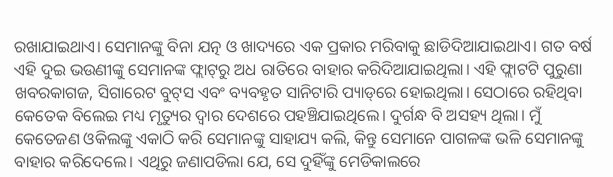ରଖାଯାଇଥାଏ। ସେମାନଙ୍କୁ ବିନା ଯତ୍ନ ଓ ଖାଦ୍ୟରେ ଏକ ପ୍ରକାର ମରିବାକୁ ଛାଡିଦିଆଯାଇଥାଏ। ଗତ ବର୍ଷ ଏହି ଦୁଇ ଭଉଣୀଙ୍କୁ ସେମାନଙ୍କ ଫ୍ଲାଟ୍‌ରୁ ଅଧ ରାତିରେ ବାହାର କରିଦିଆଯାଇଥିଲା। ଏହି ଫ୍ଲାଟଟି ପୁରୁଣା ଖବରକାଗଜ, ସିଗାରେଟ ବୁଟ୍‌ସ ଏବଂ ବ୍ୟବହୃତ ସାନିଟାରି ପ୍ୟାଡ୍‌ରେ ହୋଇଥିଲା। ସେଠାରେ ରହିଥିବା କେତେକ ବିଲେଇ ମଧ୍ୟ ମୃତ୍ୟୁର ଦ୍ୱାର ଦେଶରେ ପହଞ୍ଚିଯାଇଥିଲେ। ଦୁର୍ଗନ୍ଧ ବି ଅସହ୍ୟ ଥିଲା। ମୁଁ କେତେଜଣ ଓକିଲଙ୍କୁ ଏକାଠି କରି ସେମାନଙ୍କୁ ସାହାଯ୍ୟ କଲି, କିନ୍ତୁ ସେମାନେ ପାଗଳଙ୍କ ଭଳି ସେମାନଙ୍କୁ ବାହାର କରିଦେଲେ। ଏଥିରୁ ଜଣାପଡିଲା ଯେ, ସେ ଦୁହିଁଙ୍କୁ ମେଡିକାଲରେ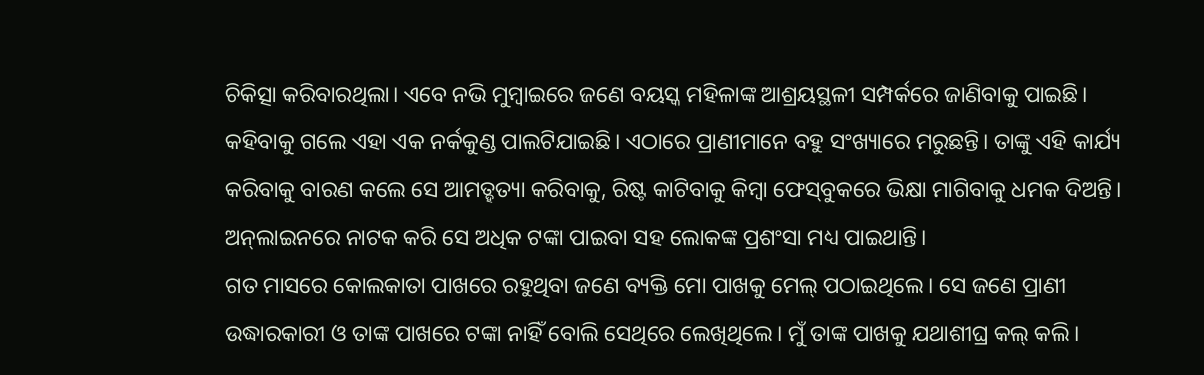ଚିକିତ୍ସା କରିବାରଥିଲା। ଏବେ ନଭି ମୁମ୍ବାଇରେ ଜଣେ ବୟସ୍କ ମହିଳାଙ୍କ ଆଶ୍ରୟସ୍ଥଳୀ ସମ୍ପର୍କରେ ଜାଣିବାକୁ ପାଇଛି। କହିବାକୁ ଗଲେ ଏହା ଏକ ନର୍କକୁଣ୍ଡ ପାଲଟିଯାଇଛି। ଏଠାରେ ପ୍ରାଣୀମାନେ ବହୁ ସଂଖ୍ୟାରେ ମରୁଛନ୍ତି। ତାଙ୍କୁ ଏହି କାର୍ଯ୍ୟ କରିବାକୁ ବାରଣ କଲେ ସେ ଆମତ୍ହତ୍ୟା କରିବାକୁ, ରିଷ୍ଟ କାଟିବାକୁ କିମ୍ବା ଫେସ୍‌ବୁକରେ ଭିକ୍ଷା ମାଗିବାକୁ ଧମକ ଦିଅନ୍ତି। ଅନ୍‌ଲାଇନରେ ନାଟକ କରି ସେ ଅଧିକ ଟଙ୍କା ପାଇବା ସହ ଲୋକଙ୍କ ପ୍ରଶଂସା ମଧ୍ୟ ପାଇଥାନ୍ତି।
ଗତ ମାସରେ କୋଲକାତା ପାଖରେ ରହୁଥିବା ଜଣେ ବ୍ୟକ୍ତି ମୋ ପାଖକୁ ମେଲ୍‌ ପଠାଇଥିଲେ। ସେ ଜଣେ ପ୍ରାଣୀ ଉଦ୍ଧାରକାରୀ ଓ ତାଙ୍କ ପାଖରେ ଟଙ୍କା ନାହିଁ ବୋଲି ସେଥିରେ ଲେଖିଥିଲେ। ମୁଁ ତାଙ୍କ ପାଖକୁ ଯଥାଶୀଘ୍ର କଲ୍‌ କଲି।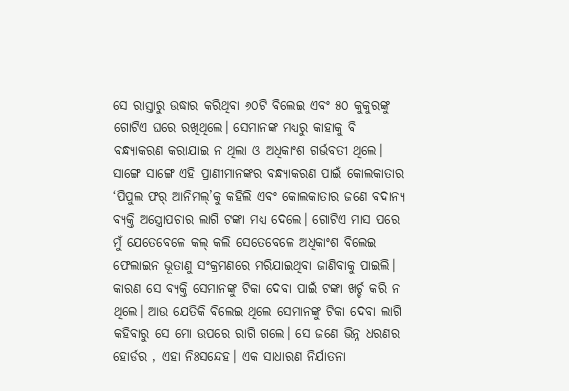ସେ ରାସ୍ତାରୁ ଉଦ୍ଧାର କରିଥିବା ୬୦ଟି ବିଲେଇ ଏବଂ ୫୦ କୁକୁରଙ୍କୁ ଗୋଟିଏ ଘରେ ରଖିଥିଲେ। ସେମାନଙ୍କ ମଧ୍ୟରୁ କାହାକୁ ବି ବନ୍ଧ୍ୟାକରଣ କରାଯାଇ ନ ଥିଲା ଓ ଅଧିକାଂଶ ଗର୍ଭବତୀ ଥିଲେ। ସାଙ୍ଗେ ସାଙ୍ଗେ ଏହି ପ୍ରାଣୀମାନଙ୍କର ବନ୍ଧ୍ୟାକରଣ ପାଇଁ କୋଲକାତାର ‘ପିପୁଲ ଫର୍‌ ଆନିମଲ୍‌’କୁ କହିଲି ଏବଂ କୋଲକାତାର ଜଣେ ବଦାନ୍ୟ ବ୍ୟକ୍ତି ଅସ୍ତ୍ରୋପଚାର ଲାଗି ଟଙ୍କା ମଧ୍ୟ ଦେଲେ। ଗୋଟିଏ ମାସ ପରେ ମୁଁ ଯେତେବେଳେ କଲ୍‌ କଲି ସେତେବେଳେ ଅଧିକାଂଶ ବିଲେଇ ଫେଲାଇନ ଭୂତାଣୁ ସଂକ୍ରମଣରେ ମରିଯାଇଥିବା ଜାଣିବାକୁ ପାଇଲି। କାରଣ ସେ ବ୍ୟକ୍ତି ସେମାନଙ୍କୁ ଟିକା ଦେବା ପାଇଁ ଟଙ୍କା ଖର୍ଚ୍ଚ କରି ନ ଥିଲେ। ଆଉ ଯେତିକି ବିଲେଇ ଥିଲେ ସେମାନଙ୍କୁ ଟିକା ଦେବା ଲାଗି କହିବାରୁ ସେ ମୋ ଉପରେ ରାଗି ଗଲେ। ସେ ଜଣେ ଭିନ୍ନ ଧରଣର ହୋର୍ଡର , ଏହା ନିଃସନ୍ଦେହ। ଏକ ସାଧାରଣ ନିର୍ଯାତନା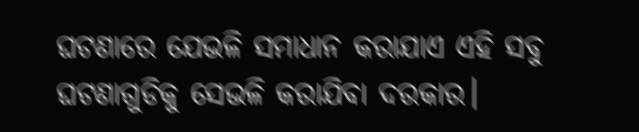ଘଟଣାରେ ଯେଭଳି ସମାଧାନ କରାଯାଏ ଏହି ସବୁ ଘଟଣାଗୁଡିକୁ ସେଭଳି କରାଯିବା ଦରକାର।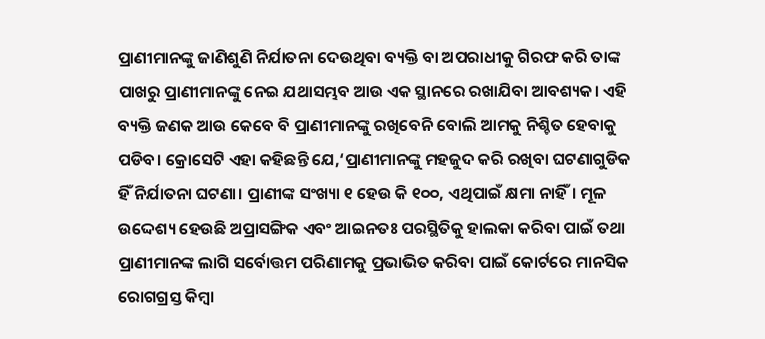ପ୍ରାଣୀମାନଙ୍କୁ ଜାଣିଶୁଣି ନିର୍ଯାତନା ଦେଉଥିବା ବ୍ୟକ୍ତି ବା ଅପରାଧୀକୁ ଗିରଫ କରି ତାଙ୍କ ପାଖରୁ ପ୍ରାଣୀମାନଙ୍କୁ ନେଇ ଯଥାସମ୍ଭବ ଆଉ ଏକ ସ୍ଥାନରେ ରଖାଯିବା ଆବଶ୍ୟକ। ଏହି ବ୍ୟକ୍ତି ଜଣକ ଆଉ କେବେ ବି ପ୍ରାଣୀମାନଙ୍କୁ ରଖିବେନି ବୋଲି ଆମକୁ ନିଶ୍ଚିତ ହେବାକୁ ପଡିବ। କ୍ରୋସେଟି ଏହା କହିଛନ୍ତି ଯେ,‘ପ୍ରାଣୀମାନଙ୍କୁ ମହଜୁଦ କରି ରଖିବା ଘଟଣାଗୁଡିକ ହିଁ ନିର୍ଯାତନା ଘଟଣା। ପ୍ରାଣୀଙ୍କ ସଂଖ୍ୟା ୧ ହେଉ କି ୧୦୦, ଏଥିପାଇଁ କ୍ଷମା ନାହିଁ। ମୂଳ ଉଦ୍ଦେଶ୍ୟ ହେଉଛି ଅପ୍ରାସଙ୍ଗିକ ଏବଂ ଆଇନତଃ ପରସ୍ଥିତିକୁ ହାଲକା କରିବା ପାଇଁ ତଥା ପ୍ରାଣୀମାନଙ୍କ ଲାଗି ସର୍ବୋତ୍ତମ ପରିଣାମକୁ ପ୍ରଭାଭିତ କରିବା ପାଇଁ କୋର୍ଟରେ ମାନସିକ ରୋଗଗ୍ରସ୍ତ କିମ୍ବା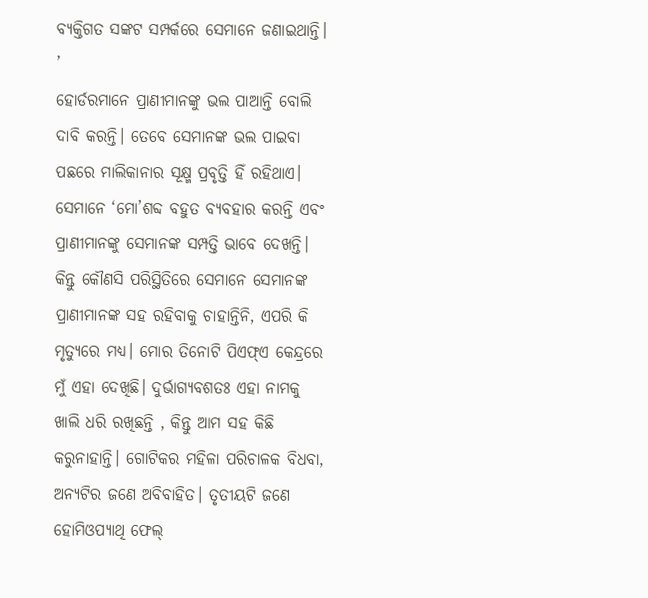ବ୍ୟକ୍ତିଗତ ସଙ୍କଟ ସମ୍ପର୍କରେ ସେମାନେ ଜଣାଇଥାନ୍ତି। ’
ହୋର୍ଡରମାନେ ପ୍ରାଣୀମାନଙ୍କୁ ଭଲ ପାଆନ୍ତି ବୋଲି ଦାବି କରନ୍ତି। ତେବେ ସେମାନଙ୍କ ଭଲ ପାଇବା ପଛରେ ମାଲିକାନାର ସୂକ୍ଷ୍ମ ପ୍ରବୃତ୍ତି ହିଁ ରହିଥାଏ। ସେମାନେ ‘ମୋ’ଶବ୍ଦ ବହୁତ ବ୍ୟବହାର କରନ୍ତି ଏବଂ ପ୍ରାଣୀମାନଙ୍କୁ ସେମାନଙ୍କ ସମ୍ପତ୍ତି ଭାବେ ଦେଖନ୍ତି। କିନ୍ତୁ କୌଣସି ପରିସ୍ଥିତିରେ ସେମାନେ ସେମାନଙ୍କ ପ୍ରାଣୀମାନଙ୍କ ସହ ରହିବାକୁ ଚାହାନ୍ତିନି, ଏପରି କି ମୃତ୍ୟୁରେ ମଧ୍ୟ। ମୋର ତିନୋଟି ପିଏଫ୍‌ଏ କେନ୍ଦ୍ରରେ ମୁଁ ଏହା ଦେଖିଛି। ଦୁର୍ଭାଗ୍ୟବଶତଃ ଏହା ନାମକୁ ଖାଲି ଧରି ରଖିଛନ୍ତି , କିନ୍ତୁ ଆମ ସହ କିଛି କରୁନାହାନ୍ତି। ଗୋଟିକର ମହିଳା ପରିଚାଳକ ବିଧବା, ଅନ୍ୟଟିର ଜଣେ ଅବିବାହିତ। ତୃତୀୟଟି ଜଣେ ହୋମିଓପ୍ୟାଥି ଫେଲ୍‌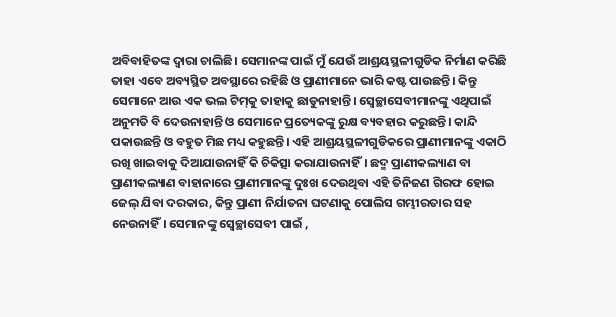ଅବିବାହିତଙ୍କ ଦ୍ୱାରା ଚାଲିଛି। ସେମାନଙ୍କ ପାଇଁ ମୁଁ ଯେଉଁ ଆଶ୍ରୟସ୍ଥଳୀଗୁଡିକ ନିର୍ମାଣ କରିଛି ତାହା ଏବେ ଅବ୍ୟସ୍ଥିତ ଅବସ୍ଥାରେ ରହିଛି ଓ ପ୍ରାଣୀମାନେ ଭାରି କଷ୍ଟ ପାଉଛନ୍ତି। କିନ୍ତୁ ସେମାନେ ଆଉ ଏକ ଭଲ ଟିମ୍‌କୁ ତାହାକୁ ଛାଡୁନାହାନ୍ତି। ସ୍ବେଚ୍ଛାସେବୀମାନଙ୍କୁ ଏଥିପାଇଁ ଅନୁମତି ବି ଦେଉନାହାନ୍ତି ଓ ସେମାନେ ପ୍ରତ୍ୟେକଙ୍କୁ ରୁକ୍ଷ ବ୍ୟବହାର କରୁଛନ୍ତି। କାନ୍ଦି ପକାଉଛନ୍ତି ଓ ବହୁତ ମିଛ ମଧ୍ୟ କହୁଛନ୍ତି। ଏହି ଆଶ୍ରୟସ୍ଥଳୀଗୁଡିକରେ ପ୍ରାଣୀମାନଙ୍କୁ ଏକାଠି ରଖି ଖାଇବାକୁ ଦିଆଯାଉନାହିଁ କି ଚିକିତ୍ସା କରାଯାଉନାହିଁ। ଛଦ୍ମ ପ୍ରାଣୀକଲ୍ୟାଣ ବା ପ୍ରାଣୀକଲ୍ୟାଣ ବାହାନାରେ ପ୍ରାଣୀମାନଙ୍କୁ ଦୁଃଖ ଦେଉଥିବା ଏହି ତିନିଜଣ ଗିରଫ ହୋଇ ଜେଲ୍‌ ଯିବା ଦରକାର, କିନ୍ତୁ ପ୍ରାଣୀ ନିର୍ଯାତନା ଘଟଣାକୁ ପୋଲିସ ଗମ୍ଭୀରତାର ସହ ନେଉନାହିଁ। ସେମାନଙ୍କୁ ସ୍ବେଚ୍ଛାସେବୀ ପାଇଁ ,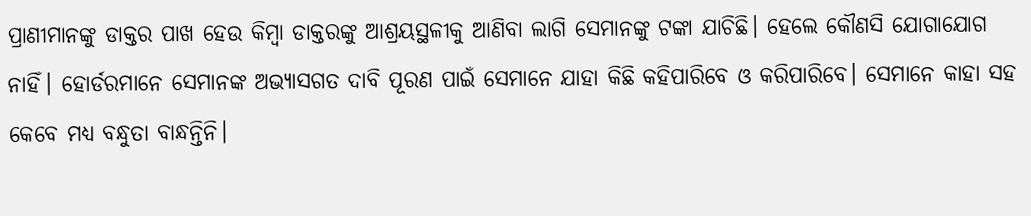ପ୍ରାଣୀମାନଙ୍କୁ ଡାକ୍ତର ପାଖ ହେଉ କିମ୍ବା ଡାକ୍ତରଙ୍କୁ ଆଶ୍ରୟସ୍ଥଳୀକୁ ଆଣିବା ଲାଗି ସେମାନଙ୍କୁ ଟଙ୍କା ଯାଚିଛି। ହେଲେ କୌଣସି ଯୋଗାଯୋଗ ନାହିଁ। ହୋର୍ଡରମାନେ ସେମାନଙ୍କ ଅଭ୍ୟାସଗତ ଦାବି ପୂରଣ ପାଇଁ ସେମାନେ ଯାହା କିଛି କହିପାରିବେ ଓ କରିପାରିବେ। ସେମାନେ କାହା ସହ କେବେ ମଧ୍ୟ ବନ୍ଧୁତା ବାନ୍ଧନ୍ତିନି।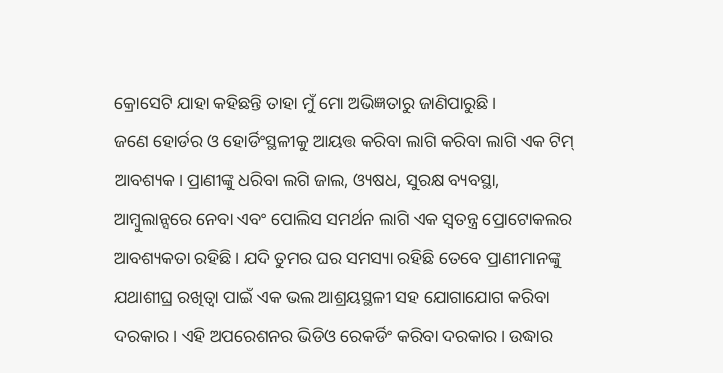କ୍ରୋସେଟି ଯାହା କହିଛନ୍ତି ତାହା ମୁଁ ମୋ ଅଭିଜ୍ଞତାରୁ ଜାଣିପାରୁଛି।
ଜଣେ ହୋର୍ଡର ଓ ହୋର୍ଡିଂସ୍ଥଳୀକୁ ଆୟତ୍ତ କରିବା ଲାଗି କରିବା ଲାଗି ଏକ ଟିମ୍‌ ଆବଶ୍ୟକ। ପ୍ରାଣୀଙ୍କୁ ଧରିବା ଲଗି ଜାଲ, ଓ୍ୟଷଧ, ସୁରକ୍ଷ ବ୍ୟବସ୍ଥା, ଆମ୍ବୁଲାନ୍ସରେ ନେବା ଏବଂ ପୋଲିସ ସମର୍ଥନ ଲାଗି ଏକ ସ୍ବତନ୍ତ୍ର ପ୍ରୋଟୋକଲର ଆବଶ୍ୟକତା ରହିଛି। ଯଦି ତୁମର ଘର ସମସ୍ୟା ରହିଛି ତେବେ ପ୍ରାଣୀମାନଙ୍କୁ ଯଥାଶୀଘ୍ର ରଖିତ୍ବା ପାଇଁ ଏକ ଭଲ ଆଶ୍ରୟସ୍ଥଳୀ ସହ ଯୋଗାଯୋଗ କରିବା ଦରକାର। ଏହି ଅପରେଶନର ଭିଡିଓ ରେକର୍ଡିଂ କରିବା ଦରକାର। ଉଦ୍ଧାର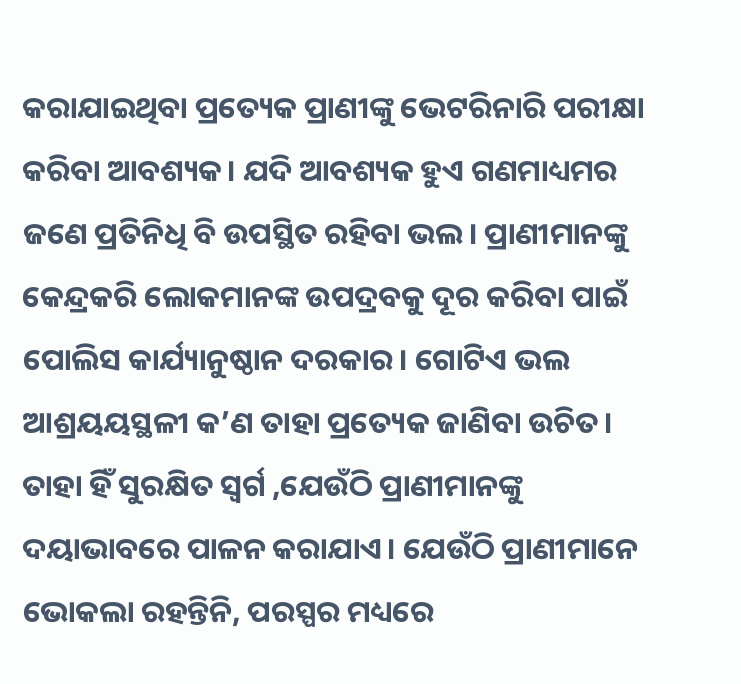କରାଯାଇଥିବା ପ୍ରତ୍ୟେକ ପ୍ରାଣୀଙ୍କୁ ଭେଟରିନାରି ପରୀକ୍ଷା କରିବା ଆବଶ୍ୟକ। ଯଦି ଆବଶ୍ୟକ ହୁଏ ଗଣମାଧ୍ୟମର ଜଣେ ପ୍ରତିନିଧି ବି ଉପସ୍ଥିତ ରହିବା ଭଲ। ପ୍ରାଣୀମାନଙ୍କୁ କେନ୍ଦ୍ରକରି ଲୋକମାନଙ୍କ ଉପଦ୍ରବକୁ ଦୂର କରିବା ପାଇଁ ପୋଲିସ କାର୍ଯ୍ୟାନୁଷ୍ଠାନ ଦରକାର। ଗୋଟିଏ ଭଲ ଆଶ୍ରୟୟସ୍ଥଳୀ କ’ଣ ତାହା ପ୍ରତ୍ୟେକ ଜାଣିବା ଉଚିତ। ତାହା ହିଁ ସୁରକ୍ଷିତ ସ୍ବର୍ଗ ,ଯେଉଁଠି ପ୍ରାଣୀମାନଙ୍କୁ ଦୟାଭାବରେ ପାଳନ କରାଯାଏ। ଯେଉଁଠି ପ୍ରାଣୀମାନେ ଭୋକଲା ରହନ୍ତିନି, ପରସ୍ପର ମଧ୍ୟରେ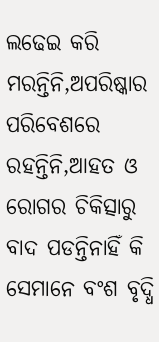ଲଢେଇ କରି ମରନ୍ତିନି,ଅପରିଷ୍କାର ପରିବେଶରେ ରହନ୍ତିନି,ଆହତ ଓ ରୋଗର ଚିକିତ୍ସାରୁ ବାଦ ପଡନ୍ତିନାହିଁ କି ସେମାନେ ବଂଶ ବୃଦ୍ଧି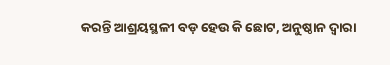କରନ୍ତି ଆଶ୍ରୟସ୍ଥଳୀ ବଡ଼ ହେଉ କି ଛୋଟ, ଅନୁଷ୍ଠାନ ଦ୍ୱାରା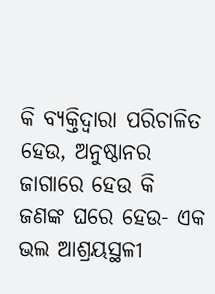କି ବ୍ୟକ୍ତିଦ୍ୱାରା ପରିଚାଳିତ ହେଉ, ଅନୁଷ୍ଠାନର ଜାଗାରେ ହେଉ କି ଜଣଙ୍କ ଘରେ ହେଉ- ଏକ ଭଲ ଆଶ୍ରୟସ୍ଥଳୀ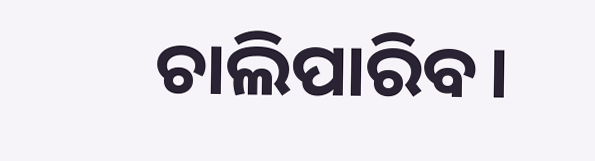ଚାଲିପାରିବ।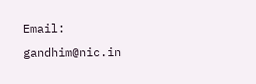Email: gandhim@nic.in